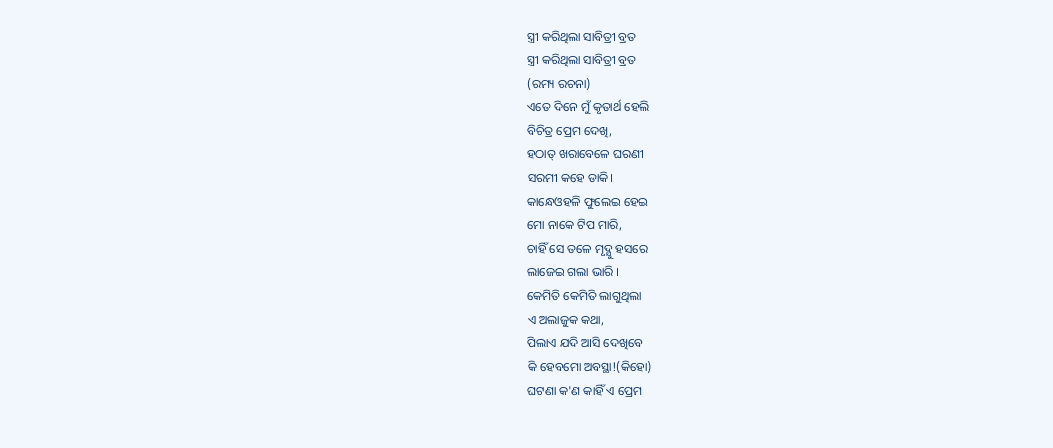ସ୍ତ୍ରୀ କରିଥିଲା ସାବିତ୍ରୀ ବ୍ରତ
ସ୍ତ୍ରୀ କରିଥିଲା ସାବିତ୍ରୀ ବ୍ରତ
(ରମ୍ୟ ରଚନା)
ଏତେ ଦିନେ ମୁଁ କୃତାର୍ଥ ହେଲି
ବିଚିତ୍ର ପ୍ରେମ ଦେଖି,
ହଠାତ୍ ଖରାବେଳେ ଘରଣୀ
ସରମୀ କହେ ଡାକି।
କାନ୍ଧେଓହଳି ଫୁଲେଇ ହେଇ
ମୋ ନାକେ ଟିପ ମାରି,
ଚାହିଁ ସେ ତଳେ ମୃଦ୍ଯୁ ହସରେ
ଲାଜେଇ ଗଲା ଭାରି ।
କେମିତି କେମିତି ଲାଗୁଥିଲା
ଏ ଅଲାଜୁକ କଥା,
ପିଲାଏ ଯଦି ଆସି ଦେଖିବେ
କି ହେବମୋ ଅବସ୍ଥା!(କିହୋ)
ଘଟଣା କ'ଣ କାହିଁ ଏ ପ୍ରେମ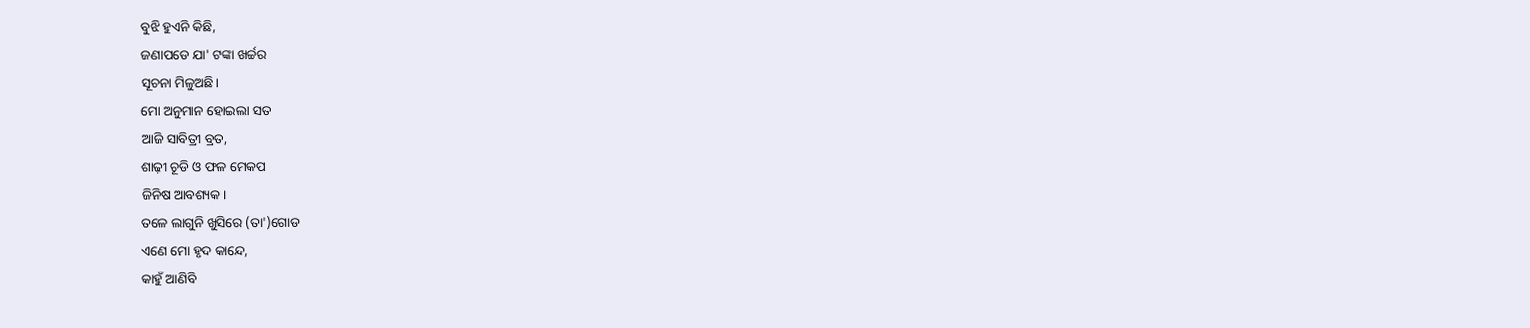ବୁଝି ହୁଏନି କିଛି,
ଜଣାପଡେ ଯା' ଟଙ୍କା ଖର୍ଚ୍ଚର
ସୂଚନା ମିଳୁଅଛି।
ମୋ ଅନୁମାନ ହୋଇଲା ସତ
ଆଜି ସାବିତ୍ରୀ ବ୍ରତ,
ଶାଢ଼ୀ ଚୂଡି ଓ ଫଳ ମେକପ
ଜିନିଷ ଆବଶ୍ୟକ।
ତଳେ ଲାଗୁନି ଖୁସିରେ (ତା')ଗୋଡ
ଏଣେ ମୋ ହୃଦ କାନ୍ଦେ,
କାହୁଁ ଆଣିବି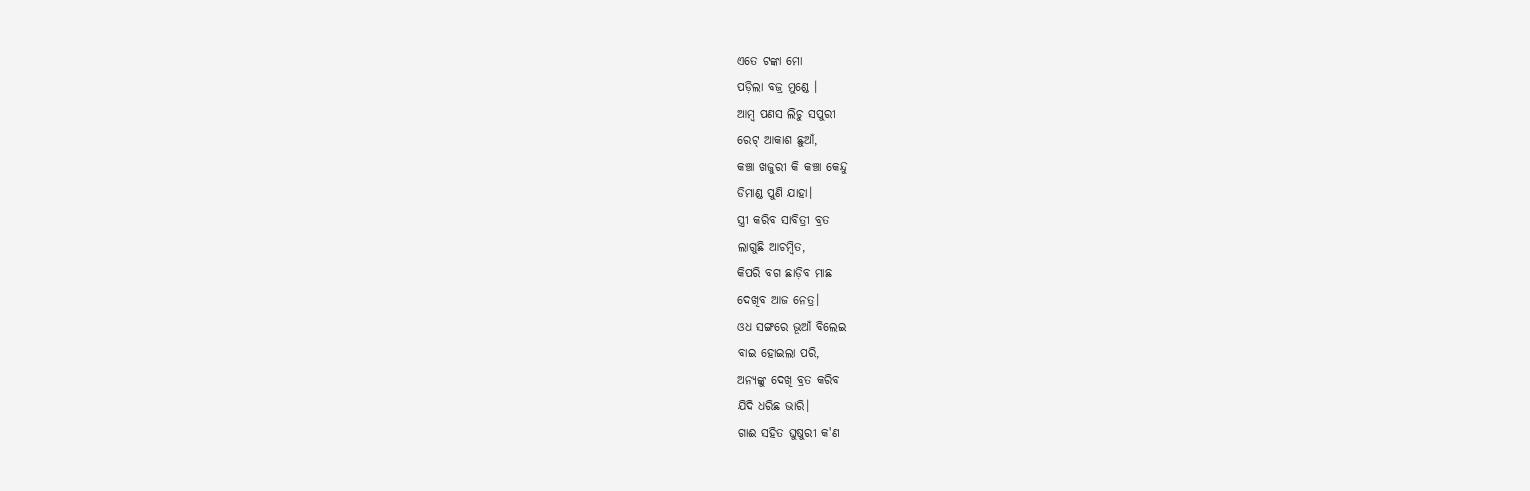ଏତେ ଟଙ୍କା ମୋ
ପଡ଼ିଲା ବଜ୍ର ମୁଣ୍ଡେ ।
ଆମ୍ବ ପଣସ ଲିଚୁ ସପୁରୀ
ରେଟ୍ ଆକାଶ ଛୁଆଁ,
କଞ୍ଚା ଖଜୁରୀ କି କଞ୍ଚା କେନ୍ଦୁ
ଡିମାଣ୍ଡ ପୁଣି ଯାହା।
ସ୍ତ୍ରୀ କରିବ ସାବିତ୍ରୀ ବ୍ରତ
ଲାଗୁଛି ଆଚମ୍ବିତ,
କିପରି ବଗ ଛାଡ଼ିବ ମାଛ
ଦେଖିବ ଆଜ ନେତ୍ର।
ଓଧ ସଙ୍ଗରେ ଭୂଆଁ ବିଲେଇ
ବାଇ ହୋଇଲା ପରି,
ଅନ୍ୟଙ୍କୁ ଦେଖି ବ୍ରତ କରିବ
ଯିଦି ଧରିଛ ଭାରି।
ଗାଈ ସହିତ ଘୁଷୁରୀ କ'ଣ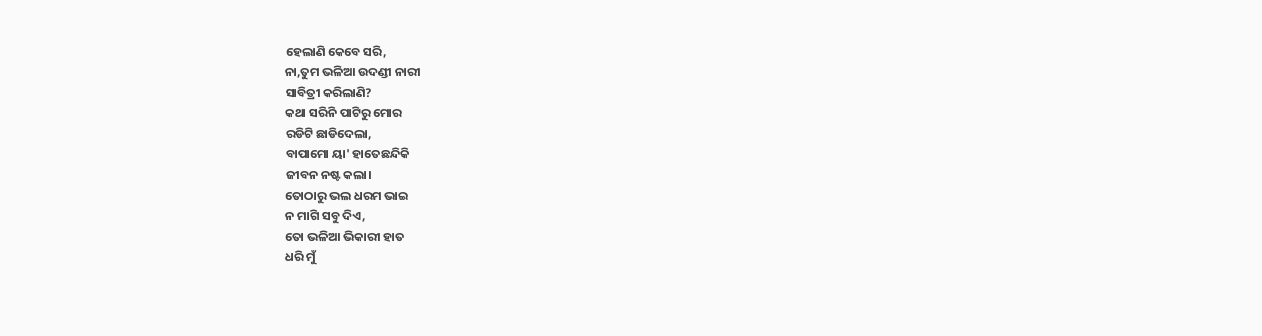ହେଲାଣି କେବେ ସରି,
ନା,ତୁମ ଭଳିଆ ଉଦଣ୍ଡୀ ନାରୀ
ସାବିତ୍ରୀ କରିଲାଣି?
କଥା ସରିନି ପାଟିରୁ ମୋର
ରଡିଟି ଛାଡିଦେଲା,
ବାପାମୋ ୟା' ହାତେଛନ୍ଦିକି
ଜୀବନ ନଷ୍ଟ କଲା।
ତୋଠାରୁ ଭଲ ଧରମ ଭାଇ
ନ ମାଗି ସବୁ ଦିଏ,
ତୋ ଭଳିଆ ଭିକାରୀ ହାତ
ଧରି ମୁଁ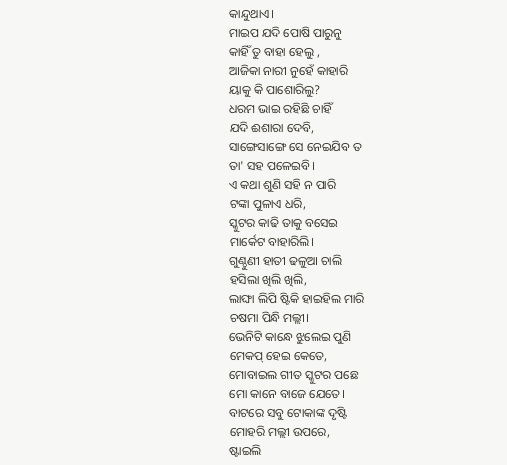କାନ୍ଦୁଥାଏ।
ମାଇପ ଯଦି ପୋଷି ପାରୁନୁ
କାହିଁ ତୁ ବାହା ହେଲୁ ,
ଆଜିକା ନାରୀ ନୁହେଁ କାହାରି
ୟାକୁ କି ପାଶୋରିଲୁ?
ଧରମ ଭାଇ ରହିଛି ଚାହିଁ
ଯଦି ଈଶାରା ଦେବି,
ସାଙ୍ଗେସାଙ୍ଗେ ସେ ନେଇଯିବ ତ
ତା' ସହ ପଳେଇବି।
ଏ କଥା ଶୁଣି ସହି ନ ପାରି
ଟଙ୍କା ପୁଳାଏ ଧରି,
ସ୍କୁଟର କାଢି ତାକୁ ବସେଇ
ମାର୍କେଟ ବାହାରିଲି।
ଗୁଣ୍ଠୁଣୀ ହାତୀ ଢଳୁଆ ଚାଲି
ହସିଲା ଖିଲି ଖିଲି,
ଲାଙ୍ଘା ଲିପି ଷ୍ଟିକି ହାଇହିଲ ମାରି
ଚଷମା ପିନ୍ଧି ମଲ୍ଲୀ।
ଭେନିଟି କାନ୍ଧେ ଝୁଲେଇ ପୁଣି
ମେକପ୍ ହେଇ କେତେ,
ମୋବାଇଲ ଗୀତ ସ୍କୁଟର ପଛେ
ମୋ କାନେ ବାଜେ ଯେତେ।
ବାଟରେ ସବୁ ଟୋକାଙ୍କ ଦୃଷ୍ଟି
ମୋହରି ମଲ୍ଲୀ ଉପରେ,
ଷ୍ଟାଇଲି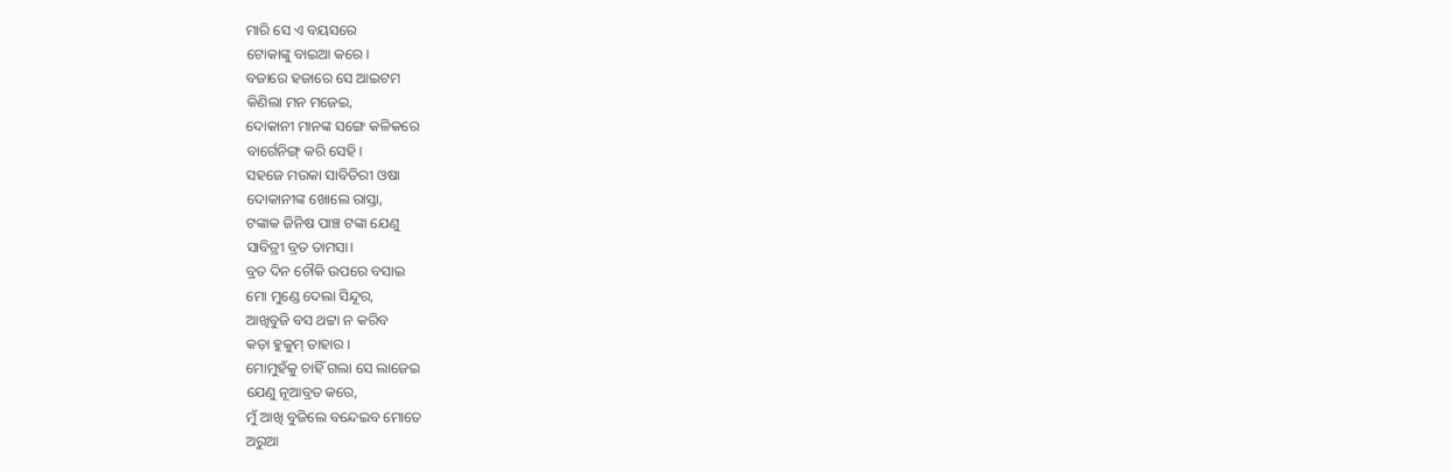ମାରି ସେ ଏ ବୟସରେ
ଟୋକାଙ୍କୁ ବାଇଆ କରେ।
ବଜାରେ ହଜାରେ ସେ ଆଇଟମ
କିଣିଲା ମନ ମଜେଇ,
ଦୋକାନୀ ମାନଙ୍କ ସଙ୍ଗେ କଳିକରେ
ବାର୍ଗେନିଙ୍ଗ୍ କରି ସେହି।
ସହଜେ ମଉକା ସାବିତିରୀ ଓଷା
ଦୋକାନୀଙ୍କ ଖୋଲେ ରାସ୍ତା,
ଟଙ୍କାକ ଜିନିଷ ପାଞ୍ଚ ଟଙ୍କା ଯେଣୁ
ସାବିତ୍ରୀ ବ୍ରତ ତାମସା।
ବ୍ରତ ଦିନ ଚୌକି ଉପରେ ବସାଇ
ମୋ ମୁଣ୍ଡେ ଦେଲା ସିନ୍ଦୂର,
ଆଖିବୁଜି ବସ ଥଟ୍ଟା ନ କରିବ
କଡ଼ା ହୁକୁମ୍ ତାହାର।
ମୋମୁହଁକୁ ଚାହିଁ ଗଲା ସେ ଲାଜେଇ
ଯେଣୁ ନୂଆବ୍ରତ କରେ,
ମୁଁ ଆଖି ବୁଜିଲେ ବନ୍ଦେଇବ ମୋତେ
ଅରୁଆ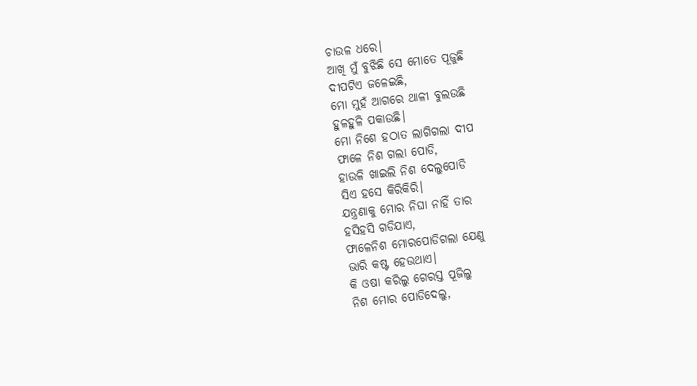ଚାଉଳ ଧରେ।
ଆଖି ମୁଁ ବୁଝିଛି ସେ ମୋତେ ପୂଜୁଛି
ଦୀପଟିଏ ଜଳେଇଛି,
ମୋ ମୁହଁ ଆଗରେ ଥାଳୀ ବୁଲଉଛି
ହୁଳହୁଳି ପକାଉଛି।
ମୋ ନିଶେ ହଠାତ ଲାଗିଗଲା ଦୀପ
ଫାଳେ ନିଶ ଗଲା ପୋଡି,
ହାଉଳି ଖାଇଲି ନିଶ ଦେଲୁପୋଡି
ସିଏ ହସେ କିରିକିରି।
ଯନ୍ତ୍ରଣାକୁ ମୋର ନିଘା ନାହିଁ ତାର
ହସିହସି ଗଡିଯାଏ,
ଫାଳେନିଶ ମୋରପୋଡିଗଲା ଯେଣୁ
ଭାରି କଷ୍ଟ ହେଉଥାଏ।
କି ଓଷା କରିଲୁ ଗେରସ୍ତ ପୂଜିଲୁ
ନିଶ ମୋର ପୋଡିଦେଲୁ,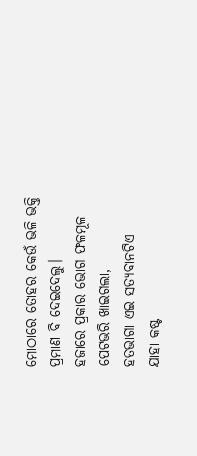ମୋଠାରେ ତୋହର କେଉଁ ଭଳି ଭକ୍ତି
ପ୍ରମାଣ ବି ଦେଇଦେଲୁ।
ହଜାରେ ପ୍ରକାର ଭୋଗ ଫଳମୂଳ
ପେଟଭରି ଖାଇଗଲା,
ହତଭାଗା ଏଇ ସତ୍ଯବାନଟିଏ
ଯାହା କଷ୍ଟ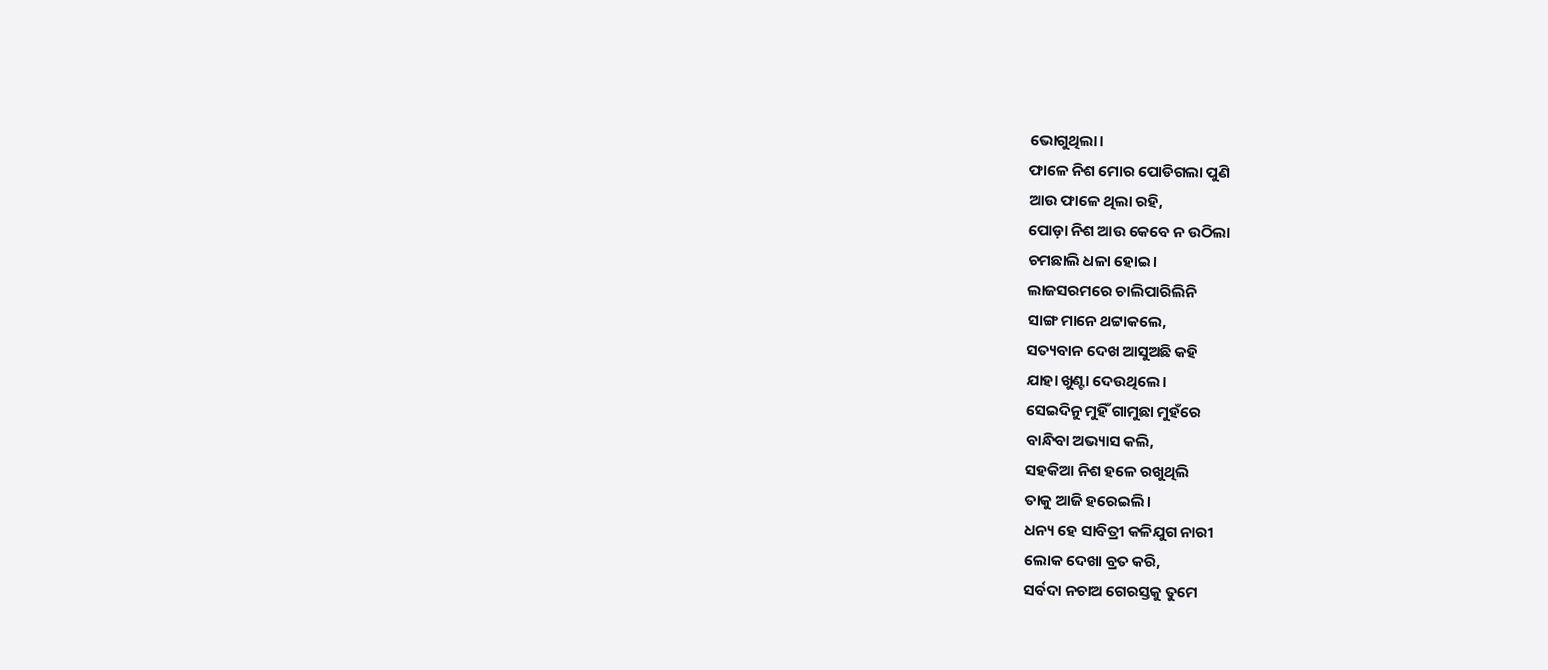ଭୋଗୁଥିଲା।
ଫାଳେ ନିଶ ମୋର ପୋଡିଗଲା ପୁଣି
ଆଉ ଫାଳେ ଥିଲା ରହି,
ପୋଡ଼ା ନିଶ ଆଉ କେବେ ନ ଉଠିଲା
ଚମଛାଲି ଧଳା ହୋଇ।
ଲାଜସରମରେ ଚାଲିପାରିଲିନି
ସାଙ୍ଗ ମାନେ ଥଟ୍ଟାକଲେ,
ସତ୍ୟବାନ ଦେଖ ଆସୁଅଛି କହି
ଯାହା ଖୁଣ୍ଟା ଦେଉଥିଲେ।
ସେଇଦିନୁ ମୁହିଁ ଗାମୁଛା ମୁହଁରେ
ବାନ୍ଧିବା ଅଭ୍ୟାସ କଲି,
ସହକିଆ ନିଶ ହଳେ ରଖୁଥିଲି
ତାକୁ ଆଜି ହରେଇଲି।
ଧନ୍ୟ ହେ ସାବିତ୍ରୀ କଳିଯୁଗ ନାରୀ
ଲୋକ ଦେଖା ବ୍ରତ କରି,
ସର୍ବଦା ନଚାଅ ଗେରସ୍ତକୁ ତୁମେ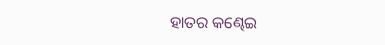ହାତର କଣ୍ଢେଇ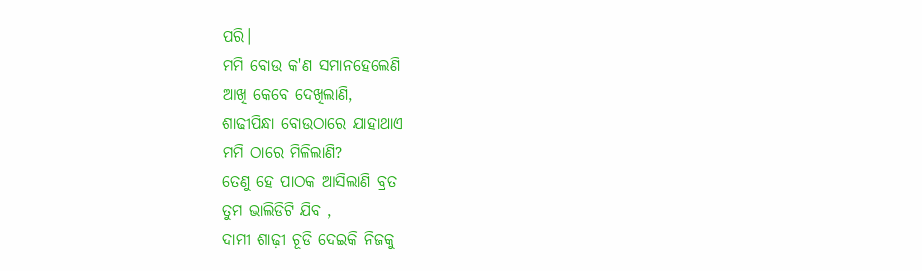ପରି।
ମମି ବୋଉ କ'ଣ ସମାନହେଲେଣି
ଆଖି କେବେ ଦେଖିଲାଣି,
ଶାଢୀପିନ୍ଧା ବୋଉଠାରେ ଯାହାଥାଏ
ମମି ଠାରେ ମିଳିଲାଣି?
ତେଣୁ ହେ ପାଠକ ଆସିଲାଣି ବ୍ରତ
ତୁମ ଭାଲିଡିଟି ଯିବ ,
ଦାମୀ ଶାଢ଼ୀ ଚୂଡି ଦେଇକି ନିଜକୁ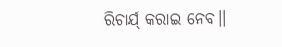ରିଚାର୍ଯ୍ କରାଇ ନେବ।।